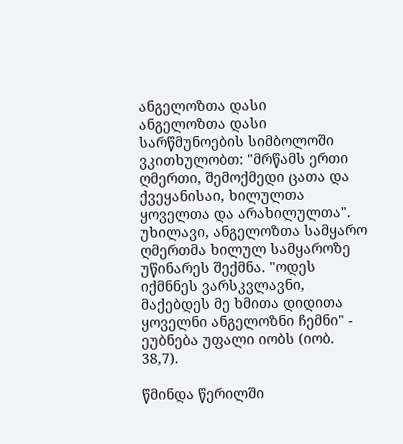ანგელოზთა დასი
ანგელოზთა დასი
სარწმუნოების სიმბოლოში ვკითხულობთ: "მრწამს ერთი ღმერთი, შემოქმედი ცათა და ქვეყანისაი, ხილულთა ყოველთა და არახილულთა". უხილავი, ანგელოზთა სამყარო ღმერთმა ხილულ სამყაროზე უწინარეს შექმნა. "ოდეს იქმნნეს ვარსკვლავნი, მაქებდეს მე ხმითა დიდითა ყოველნი ანგელოზნი ჩემნი" - ეუბნება უფალი იობს (იობ. 38,7).

წმინდა წერილში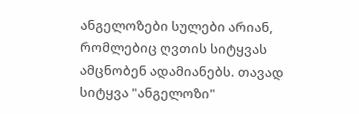ანგელოზები სულები არიან, რომლებიც ღვთის სიტყვას ამცნობენ ადამიანებს. თავად სიტყვა "ანგელოზი"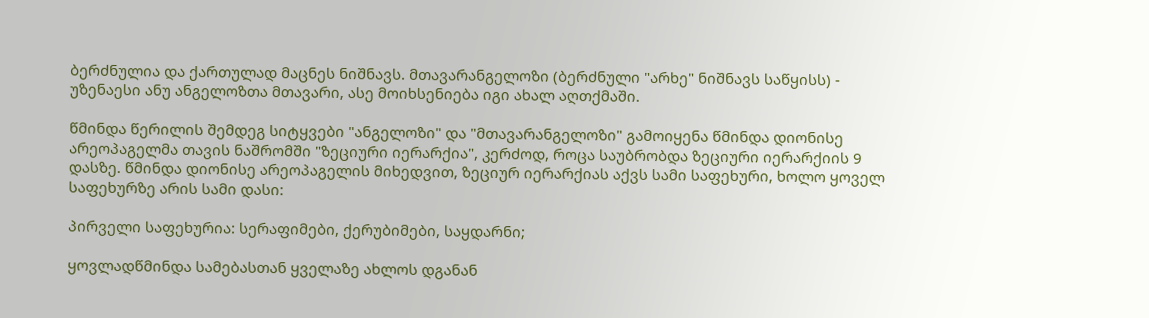ბერძნულია და ქართულად მაცნეს ნიშნავს. მთავარანგელოზი (ბერძნული "არხე" ნიშნავს საწყისს) - უზენაესი ანუ ანგელოზთა მთავარი, ასე მოიხსენიება იგი ახალ აღთქმაში.

წმინდა წერილის შემდეგ სიტყვები "ანგელოზი" და "მთავარანგელოზი" გამოიყენა წმინდა დიონისე არეოპაგელმა თავის ნაშრომში "ზეციური იერარქია", კერძოდ, როცა საუბრობდა ზეციური იერარქიის 9 დასზე. წმინდა დიონისე არეოპაგელის მიხედვით, ზეციურ იერარქიას აქვს სამი საფეხური, ხოლო ყოველ საფეხურზე არის სამი დასი:

პირველი საფეხურია: სერაფიმები, ქერუბიმები, საყდარნი;

ყოვლადწმინდა სამებასთან ყველაზე ახლოს დგანან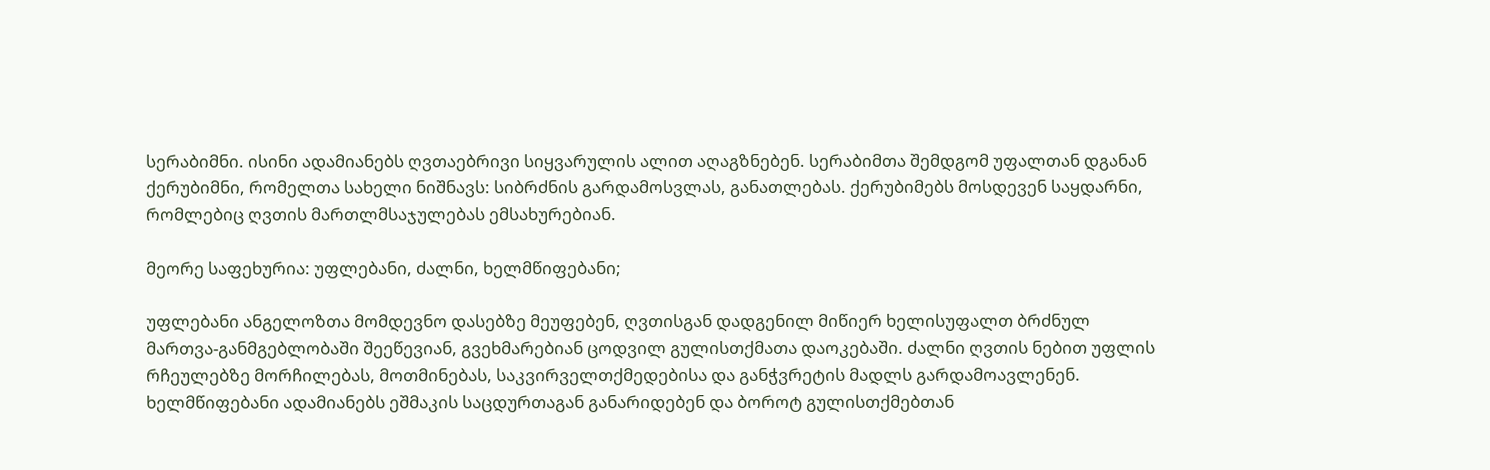სერაბიმნი. ისინი ადამიანებს ღვთაებრივი სიყვარულის ალით აღაგზნებენ. სერაბიმთა შემდგომ უფალთან დგანან ქერუბიმნი, რომელთა სახელი ნიშნავს: სიბრძნის გარდამოსვლას, განათლებას. ქერუბიმებს მოსდევენ საყდარნი, რომლებიც ღვთის მართლმსაჯულებას ემსახურებიან.

მეორე საფეხურია: უფლებანი, ძალნი, ხელმწიფებანი;

უფლებანი ანგელოზთა მომდევნო დასებზე მეუფებენ, ღვთისგან დადგენილ მიწიერ ხელისუფალთ ბრძნულ მართვა-განმგებლობაში შეეწევიან, გვეხმარებიან ცოდვილ გულისთქმათა დაოკებაში. ძალნი ღვთის ნებით უფლის რჩეულებზე მორჩილებას, მოთმინებას, საკვირველთქმედებისა და განჭვრეტის მადლს გარდამოავლენენ. ხელმწიფებანი ადამიანებს ეშმაკის საცდურთაგან განარიდებენ და ბოროტ გულისთქმებთან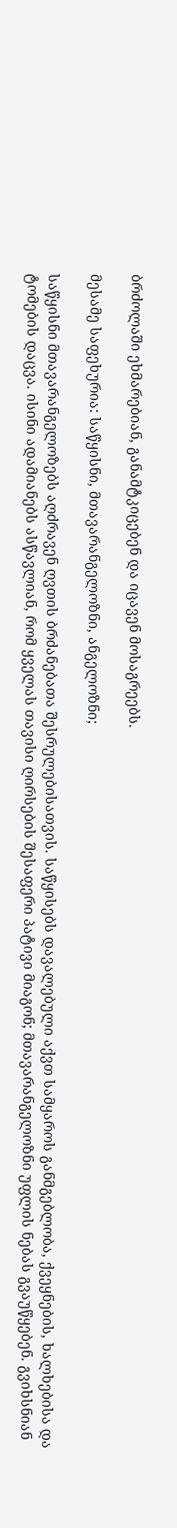ბრძოლაში ეხმარებიან, განამტკიცებენ და იცავენ მოსაგრეებს.

მესამე საფეხურია: საწყისნი, მთავარანგელოზნი, ანგელოზნი;

საწყისნი მთავარანგელოზებს აღძრავენ ღვთის ბრძანებათა შესრულებისათვის. საწყისებს დავალებული აქვთ სამყაროს განმგებლობა, ქვეყნების, ხალხებისა და ტომების დაცვა. ისინი ადამიანებს ასწავლიან, რომ ყველას თავისი ღირსების შესაფერი პატივი მიაგონ; მთავარანგელოზნი უფლის ნებას გვაუწყებენ. გვიხსნიან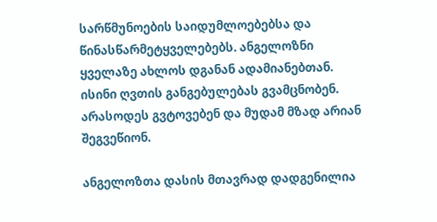სარწმუნოების საიდუმლოებებსა და წინასწარმეტყველებებს. ანგელოზნი ყველაზე ახლოს დგანან ადამიანებთან. ისინი ღვთის განგებულებას გვამცნობენ. არასოდეს გვტოვებენ და მუდამ მზად არიან შეგვეწიონ.

ანგელოზთა დასის მთავრად დადგენილია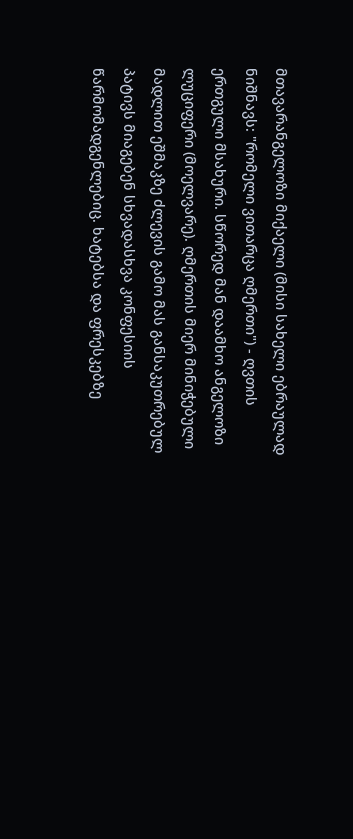მთავარანგელოზი მიქაელი (მისი სახელი ებრაულად ნიშნავს: "რომელი ვითარცა ღმერთი") - ღვთის ერთგული მსახური. სწორედ მან დაამხო ანგელოზი ლუციფერი (მოელვარე). ღმერთის მიერ მინიჭებული მადლით ეშმაკზე ძლევის გამო მას განსაკუთრებულ პატივს მიაგებენ სხვადასხვა კონფესიის წარმომადგენლებიც. ხატებსა და ფრესკებზე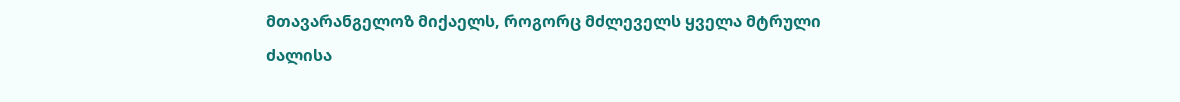მთავარანგელოზ მიქაელს, როგორც მძლეველს ყველა მტრული ძალისა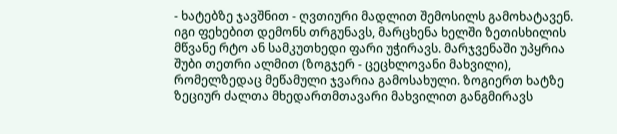- ხატებზე ჯავშნით - ღვთიური მადლით შემოსილს გამოხატავენ. იგი ფეხებით დემონს თრგუნავს, მარცხენა ხელში ზეთისხილის მწვანე რტო ან სამკუთხედი ფარი უჭირავს. მარჯვენაში უპყრია შუბი თეთრი ალმით (ზოგჯერ - ცეცხლოვანი მახვილი), რომელზედაც მეწამული ჯვარია გამოსახული. ზოგიერთ ხატზე ზეციურ ძალთა მხედართმთავარი მახვილით განგმირავს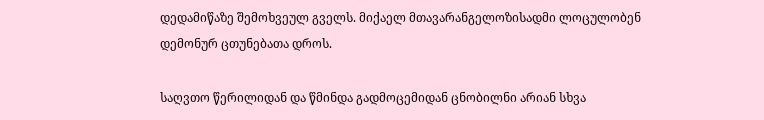დედამიწაზე შემოხვეულ გველს. მიქაელ მთავარანგელოზისადმი ლოცულობენ დემონურ ცთუნებათა დროს.

საღვთო წერილიდან და წმინდა გადმოცემიდან ცნობილნი არიან სხვა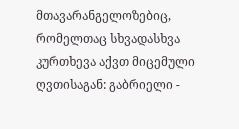მთავარანგელოზებიც, რომელთაც სხვადასხვა კურთხევა აქვთ მიცემული ღვთისაგან: გაბრიელი -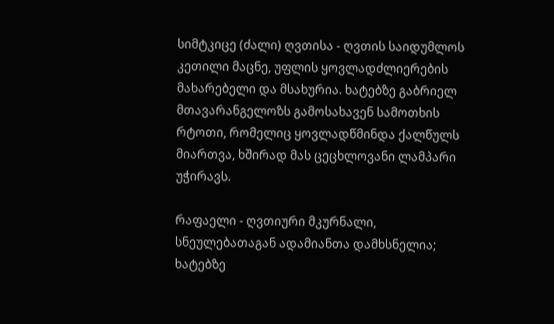სიმტკიცე (ძალი) ღვთისა - ღვთის საიდუმლოს კეთილი მაცნე, უფლის ყოვლადძლიერების მახარებელი და მსახურია. ხატებზე გაბრიელ მთავარანგელოზს გამოსახავენ სამოთხის რტოთი, რომელიც ყოვლადწმინდა ქალწულს მიართვა, ხშირად მას ცეცხლოვანი ლამპარი უჭირავს.

რაფაელი - ღვთიური მკურნალი, სნეულებათაგან ადამიანთა დამხსნელია; ხატებზე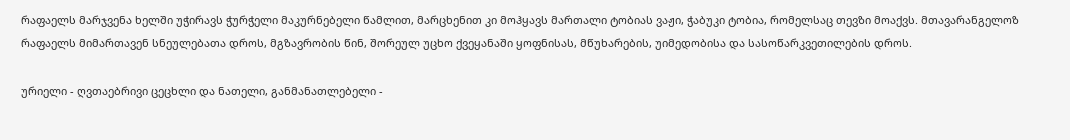რაფაელს მარჯვენა ხელში უჭირავს ჭურჭელი მაკურნებელი წამლით, მარცხენით კი მოჰყავს მართალი ტობიას ვაჟი, ჭაბუკი ტობია, რომელსაც თევზი მოაქვს. მთავარანგელოზ რაფაელს მიმართავენ სნეულებათა დროს, მგზავრობის წინ, შორეულ უცხო ქვეყანაში ყოფნისას, მწუხარების, უიმედობისა და სასოწარკვეთილების დროს.

ურიელი - ღვთაებრივი ცეცხლი და ნათელი, განმანათლებელი -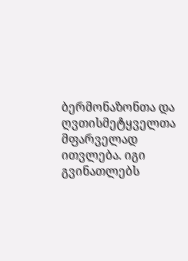ბერმონაზონთა და ღვთისმეტყველთა მფარველად ითვლება. იგი გვინათლებს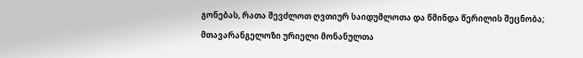გონებას, რათა შევძლოთ ღვთიურ საიდუმლოთა და წმინდა წერილის შეცნობა; მთავარანგელოზი ურიელი მონანულთა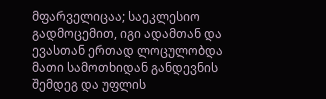მფარველიცაა; საეკლესიო გადმოცემით, იგი ადამთან და ევასთან ერთად ლოცულობდა მათი სამოთხიდან განდევნის შემდეგ და უფლის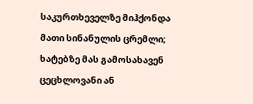საკურთხეველზე მიჰქონდა მათი სინანულის ცრემლი; ხატებზე მას გამოსახავენ ცეცხლოვანი ან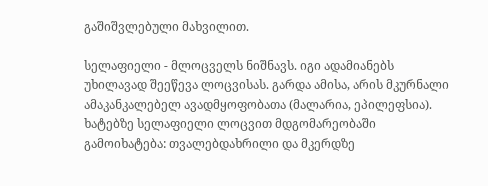გაშიშვლებული მახვილით.

სელაფიელი - მლოცველს ნიშნავს. იგი ადამიანებს უხილავად შეეწევა ლოცვისას. გარდა ამისა, არის მკურნალი ამაკანკალებელ ავადმყოფობათა (მალარია, ეპილეფსია). ხატებზე სელაფიელი ლოცვით მდგომარეობაში გამოიხატება: თვალებდახრილი და მკერდზე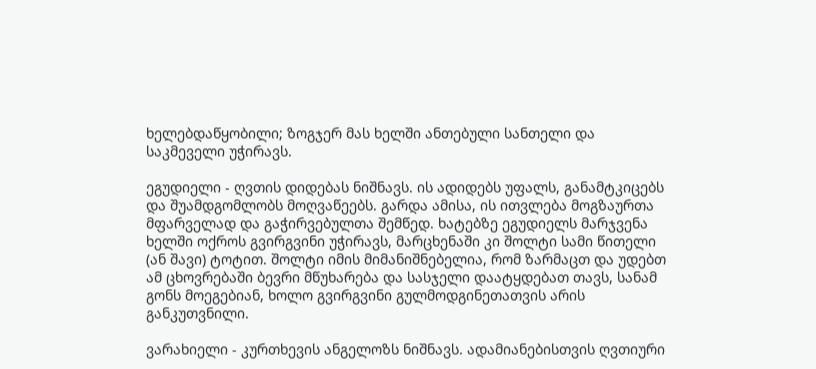ხელებდაწყობილი; ზოგჯერ მას ხელში ანთებული სანთელი და საკმეველი უჭირავს.

ეგუდიელი - ღვთის დიდებას ნიშნავს. ის ადიდებს უფალს, განამტკიცებს და შუამდგომლობს მოღვაწეებს. გარდა ამისა, ის ითვლება მოგზაურთა მფარველად და გაჭირვებულთა შემწედ. ხატებზე ეგუდიელს მარჯვენა ხელში ოქროს გვირგვინი უჭირავს, მარცხენაში კი შოლტი სამი წითელი (ან შავი) ტოტით. შოლტი იმის მიმანიშნებელია, რომ ზარმაცთ და უდებთ ამ ცხოვრებაში ბევრი მწუხარება და სასჯელი დაატყდებათ თავს, სანამ გონს მოეგებიან, ხოლო გვირგვინი გულმოდგინეთათვის არის განკუთვნილი.

ვარახიელი - კურთხევის ანგელოზს ნიშნავს. ადამიანებისთვის ღვთიური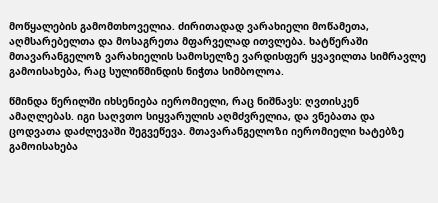მოწყალების გამომთხოველია. ძირითადად ვარახიელი მოწამეთა, აღმსარებელთა და მოსაგრეთა მფარველად ითვლება. ხატწერაში მთავარანგელოზ ვარახიელის სამოსელზე ვარდისფერ ყვავილთა სიმრავლე გამოისახება, რაც სულიწმინდის ნიჭთა სიმბოლოა.

წმინდა წერილში იხსენიება იერომიელი, რაც ნიშნავს: ღვთისკენ ამაღლებას. იგი საღვთო სიყვარულის აღმძვრელია, და ვნებათა და ცოდვათა დაძლევაში შეგვეწევა. მთავარანგელოზი იერომიელი ხატებზე გამოისახება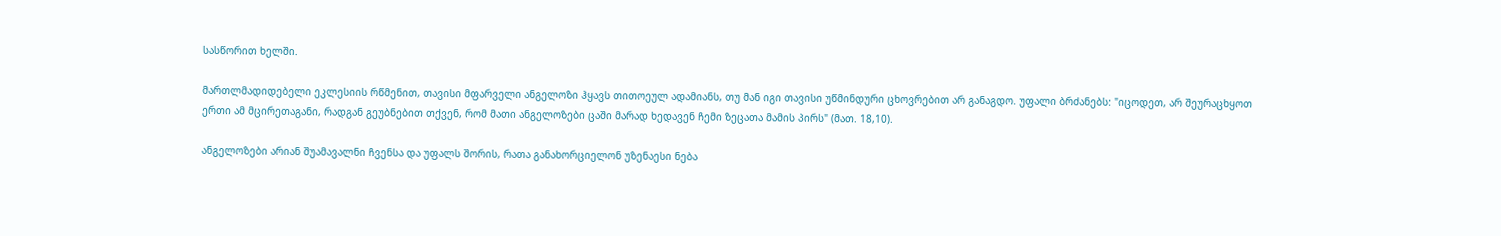სასწორით ხელში.

მართლმადიდებელი ეკლესიის რწმენით, თავისი მფარველი ანგელოზი ჰყავს თითოეულ ადამიანს, თუ მან იგი თავისი უწმინდური ცხოვრებით არ განაგდო. უფალი ბრძანებს: "იცოდეთ, არ შეურაცხყოთ ერთი ამ მცირეთაგანი, რადგან გეუბნებით თქვენ, რომ მათი ანგელოზები ცაში მარად ხედავენ ჩემი ზეცათა მამის პირს" (მათ. 18,10).

ანგელოზები არიან შუამავალნი ჩვენსა და უფალს შორის, რათა განახორციელონ უზენაესი ნება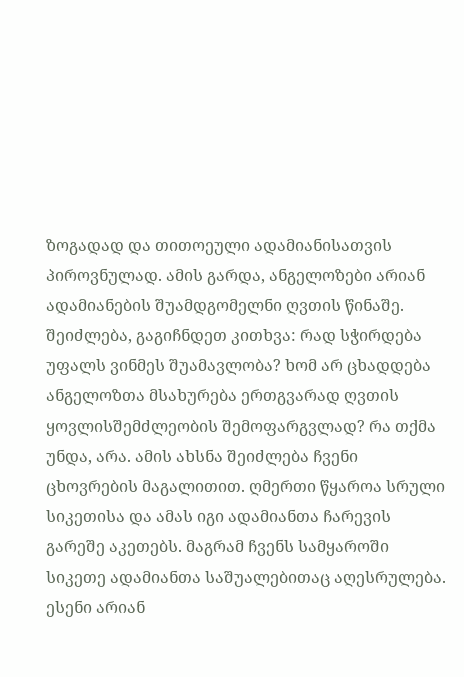ზოგადად და თითოეული ადამიანისათვის პიროვნულად. ამის გარდა, ანგელოზები არიან ადამიანების შუამდგომელნი ღვთის წინაშე. შეიძლება, გაგიჩნდეთ კითხვა: რად სჭირდება უფალს ვინმეს შუამავლობა? ხომ არ ცხადდება ანგელოზთა მსახურება ერთგვარად ღვთის ყოვლისშემძლეობის შემოფარგვლად? რა თქმა უნდა, არა. ამის ახსნა შეიძლება ჩვენი ცხოვრების მაგალითით. ღმერთი წყაროა სრული სიკეთისა და ამას იგი ადამიანთა ჩარევის გარეშე აკეთებს. მაგრამ ჩვენს სამყაროში სიკეთე ადამიანთა საშუალებითაც აღესრულება. ესენი არიან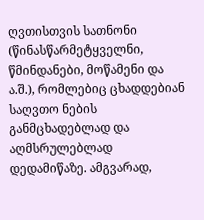ღვთისთვის სათნონი (წინასწარმეტყველნი, წმინდანები, მოწამენი და ა.შ.), რომლებიც ცხადდებიან საღვთო ნების განმცხადებლად და აღმსრულებლად დედამიწაზე. ამგვარად,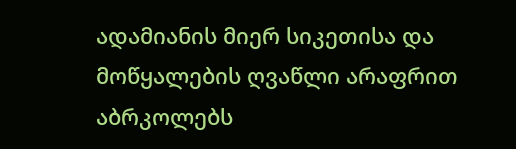ადამიანის მიერ სიკეთისა და მოწყალების ღვაწლი არაფრით აბრკოლებს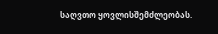საღვთო ყოვლისშემძლეობას.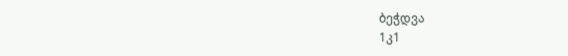ბეჭდვა
1კ1